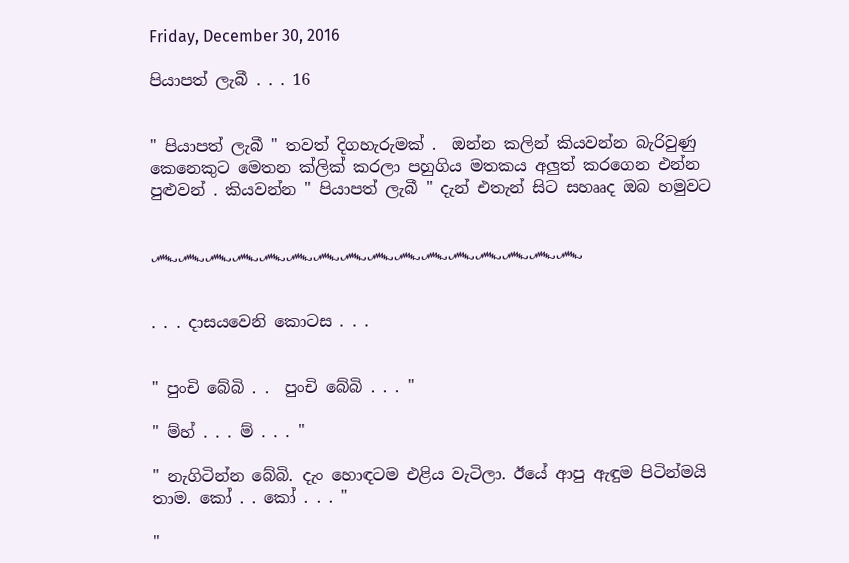Friday, December 30, 2016

පියාපත් ලැබී . . . 16


" පියාපත් ලැබී " තවත් දිගහැරුමක් .  ඔන්න කලින් කියවන්න බැරිවුණු කෙනෙකුට මෙතන ක්ලික් කරලා පහුගිය මතකය අලුත් කරගෙන එන්න පුළුවන් . කියවන්න " පියාපත් ලැබී " දැන් එතැන් සිට සහෲද ඔබ හමුවට


෴෴෴෴෴෴෴෴෴෴෴෴෴෴෴෴


. . . දාසයවෙනි කොටස . . .


" පුංචි බේබි . .  පුංචි බේබි . . . "

" ම්හ් . . . ම් . . . "

" නැගිටින්න බේබි. දැං හොඳටම එළිය වැටිලා. ඊයේ ආපු ඇඳුම පිටින්මයි තාම. කෝ . . කෝ . . . "

"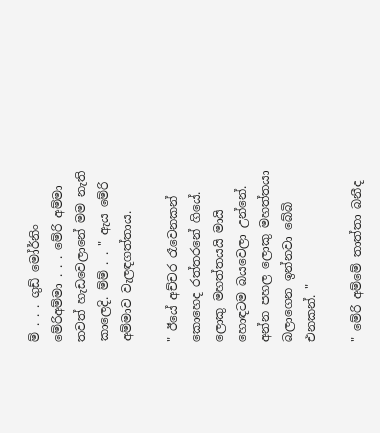ම් . . . ගුඩ් මෝර්නිං මේරිඅම්මා . . . මේරි අම්මා තවත් හැඩවෙලානේ මම නැති කාලෙදි. ම්ම් . . " ඇය මේරි අම්මාව වැලඳගත්තාය.

" ඊයේ අච්චර රෑවෙනකන් කොහෙද රත්තරනේ ගියේ. ලොකු මහත්තයයි මායි හොඳටම බයවෙලා උන්නේ. අන්න පහල ලොකු මහත්තයා බලාගෙන ඉන්නවා බේබි එනකන්. "

" මේරි අම්මේ තාත්තා බනීද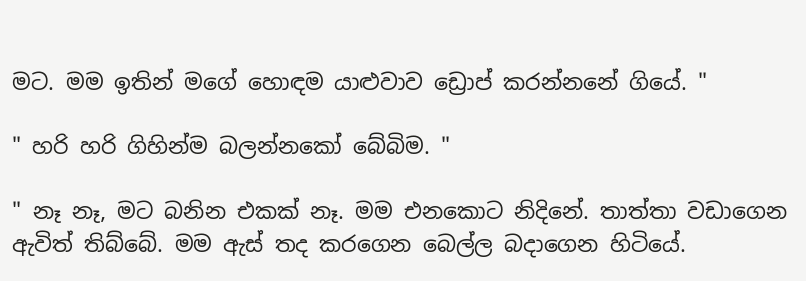මට. මම ඉතින් මගේ හොඳම යාළුවාව ඩ්‍රොප් කරන්නනේ ගියේ. "

" හරි හරි ගිහින්ම බලන්නකෝ බේබිම. "

" නෑ නෑ, මට බනින එකක් නෑ. මම එනකොට නිදිනේ. තාත්තා වඩාගෙන ඇවිත් තිබ්බේ. මම ඇස් තද කරගෙන බෙල්ල බදාගෙන හිටියේ.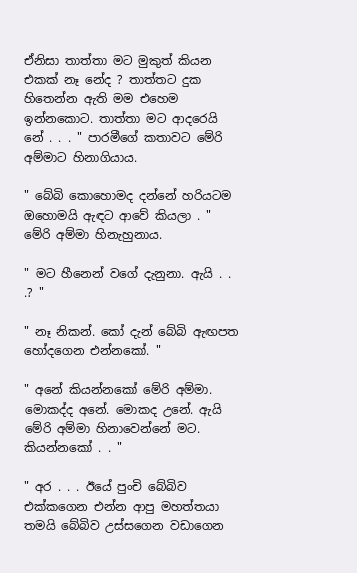ඒනිසා තාත්තා මට මුකුත් කියන එකක් නෑ නේද ? තාත්තට දුක හිතෙන්න ඇති මම එහෙම ඉන්නකොට. තාත්තා මට ආදරෙයි නේ . . . " පාරමීගේ කතාවට මේරි අම්මාට හිනාගියාය.

" බේබි කොහොමද දන්නේ හරියටම ඔහොමයි ඇඳට ආවේ කියලා . " මේරි අම්මා හිනැහුනාය.

" මට හීනෙන් වගේ දැනුනා. ඇයි . . .? "

" නෑ නිකන්. කෝ දැන් බේබි ඇඟපත හෝදගෙන එන්නකෝ. "

" අනේ කියන්නකෝ මේරි අම්මා. මොකද්ද අනේ. මොකද උනේ. ඇයි මේරි අම්මා හිනාවෙන්නේ මට. කියන්නකෝ . . "

" අර . . . ඊයේ පුංචි බේබිව එක්කගෙන එන්න ආපු මහත්තයා තමයි බේබිව උස්සගෙන වඩාගෙන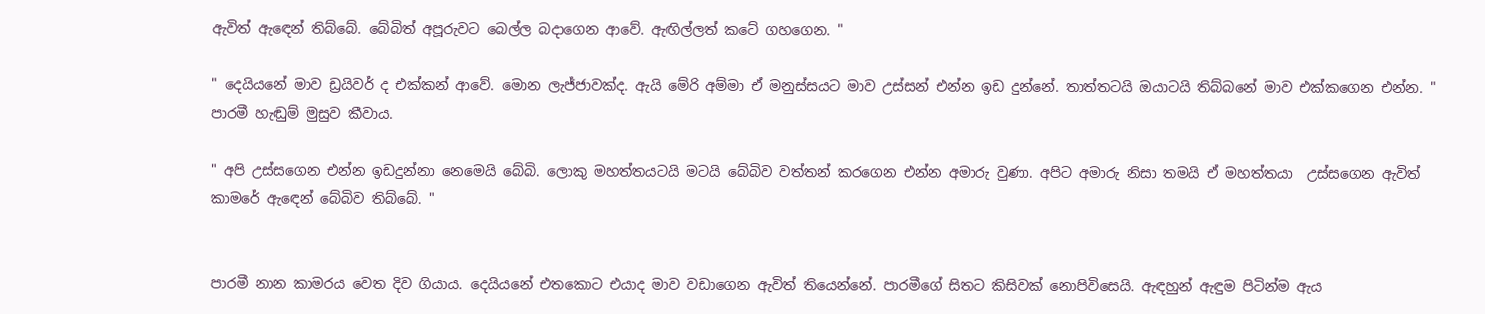ඇවිත් ඇඳෙන් තිබ්බේ. බේබිත් අපූරුවට බෙල්ල බදාගෙන ආවේ. ඇඟිල්ලත් කටේ ගහගෙන. "

" දෙයියනේ මාව ඩ්‍රයිවර් ද එක්කන් ආවේ. මොන ලැජ්ජාවක්ද. ඇයි මේරි අම්මා ඒ මනුස්සයට මාව උස්සන් එන්න ඉඩ දුන්නේ. තාත්තටයි ඔයාටයි තිබ්බනේ මාව එක්කගෙන එන්න. " පාරමී හැඬුම් මුසුව කීවාය.

" අපි උස්සගෙන එන්න ඉඩදුන්නා නෙමෙයි බේබි. ලොකු මහත්තයටයි මටයි බේබිව වත්තන් කරගෙන එන්න අමාරු වුණා. අපිට අමාරු නිසා තමයි ඒ මහත්තයා  උස්සගෙන ඇවිත් කාමරේ ඇඳෙන් බේබිව තිබ්බේ. "


පාරමී නාන කාමරය වෙත දිව ගියාය. දෙයියනේ එතකොට එයාද මාව වඩාගෙන ඇවිත් තියෙන්නේ. පාරමීගේ සිතට කිසිවක් නොපිවිසෙයි. ඇඳහුන් ඇඳුම පිටින්ම ඇය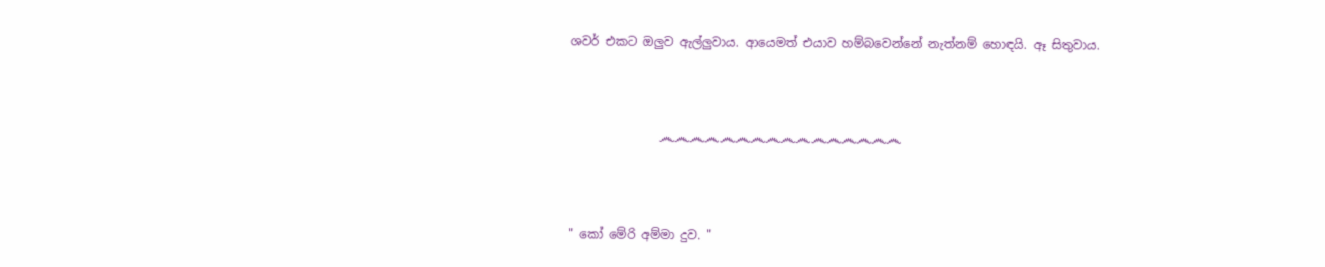ශවර් එකට ඔලුව ඇල්ලුවාය. ආයෙමත් එයාව හම්බවෙන්නේ නැත්නම් හොඳයි. ඈ සිතුවාය.



               ෴෴෴෴෴෴෴෴෴෴෴෴෴෴෴෴



" කෝ මේරි අම්මා දුව. "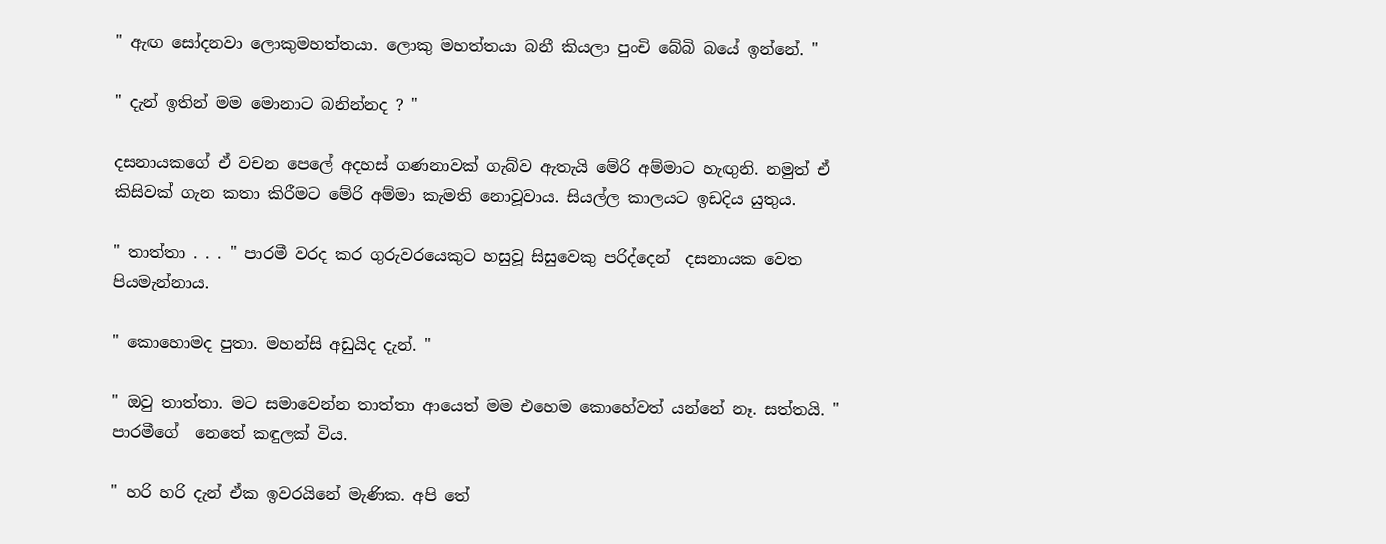" ඇඟ සෝදනවා ලොකුමහත්තයා. ලොකු මහත්තයා බනී කියලා පුංචි බේබි බයේ ඉන්නේ. "

" දැන් ඉතින් මම මොනාට බනින්නද ? "

දසනායකගේ ඒ වචන පෙලේ අදහස් ගණනාවක් ගැබ්ව ඇතැයි මේරි අම්මාට හැඟුනි. නමුත් ඒ කිසිවක් ගැන කතා කිරීමට මේරි අම්මා කැමති නොවූවාය. සියල්ල කාලයට ඉඩදිය යුතුය.

" තාත්තා . . . " පාරමී වරද කර ගුරුවරයෙකුට හසුවූ සිසුවෙකු පරිද්දෙන්  දසනායක වෙත පියමැන්නාය.

" කොහොමද පුතා. මහන්සි අඩුයිද දැන්. "

" ඔවු තාත්තා. මට සමාවෙන්න තාත්තා ආයෙත් මම එහෙම කොහේවත් යන්නේ නෑ. සත්තයි. " පාරමීගේ  නෙතේ කඳුලක් විය.

" හරි හරි දැන් ඒක ඉවරයිනේ මැණික. අපි තේ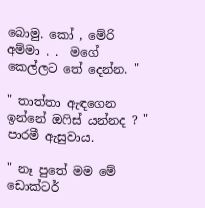බොමු. කෝ , මේරි අම්මා . .  මගේ කෙල්ලට තේ දෙන්න. "

" තාත්තා ඇඳගෙන ඉන්නේ ඔෆිස් යන්නද ? " පාරමී ඇසුවාය.

" නෑ පුතේ මම මේ ඩොක්ටර්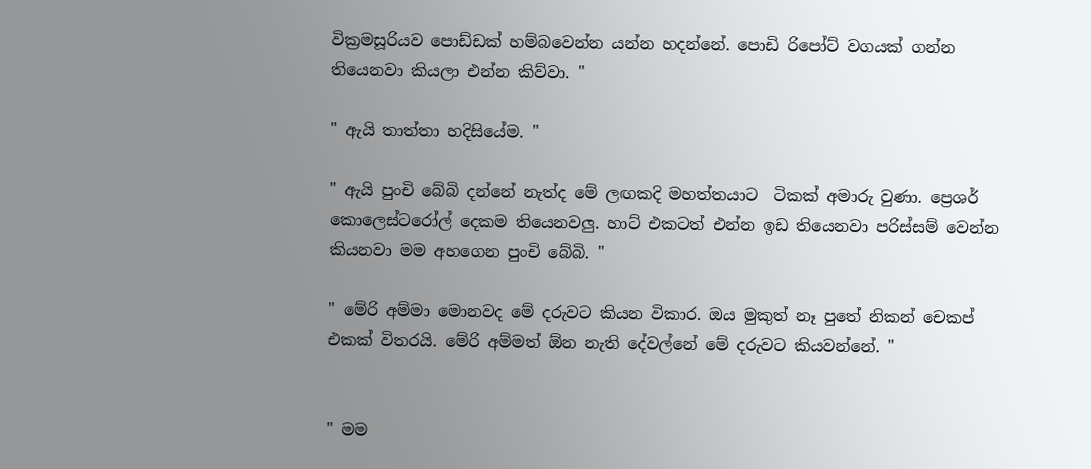වික්‍රමසූරියව පොඩ්ඩක් හම්බවෙන්න යන්න හදන්නේ. පොඩි රිපෝට් වගයක් ගන්න තියෙනවා කියලා එන්න කිව්වා. "

" ඇයි තාත්තා හදිසියේම. "

" ඇයි පුංචි බේබි දන්නේ නැත්ද මේ ලඟකදි මහත්තයාට  ටිකක් අමාරු වුණා. ප්‍රෙශර් කොලෙස්ටරෝල් දෙකම තියෙනවලු. හාට් එකටත් එන්න ඉඩ තියෙනවා පරිස්සම් වෙන්න කියනවා මම අහගෙන පුංචි බේබි. "

" මේරි අම්මා මොනවද මේ දරුවට කියන විකාර. ඔය මුකුත් නෑ පුතේ නිකන් චෙකප් එකක් විතරයි. මේරි අම්මත් ඕන නැති දේවල්නේ මේ දරුවට කියවන්නේ. "


" මම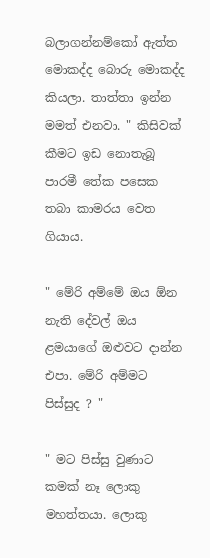බලාගන්නම්කෝ ඇත්ත මොකද්ද බොරු මොකද්ද කියලා. තාත්තා ඉන්න මමත් එනවා. " කිසිවක් කීමට ඉඩ නොතැබූ පාරමී තේක පසෙක තබා කාමරය වෙත ගියාය.

" මේරි අම්මේ ඔය ඕන නැති දේවල් ඔය ළමයාගේ ඔළුවට දාන්න එපා. මේරි අම්මට පිස්සුද ? "

" මට පිස්සු වුණාට කමක් නෑ ලොකු මහත්තයා. ලොකු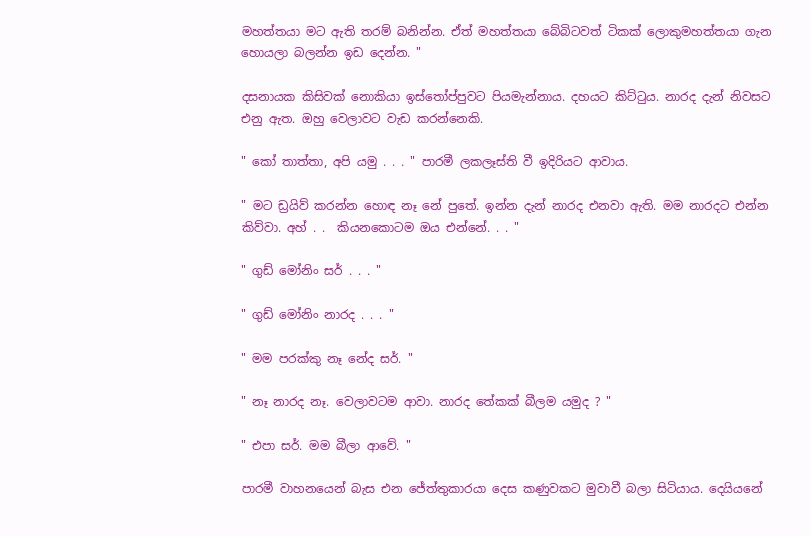මහත්තයා මට ඇති තරම් බනින්න. ඒත් මහත්තයා බේබිටවත් ටිකක් ලොකුමහත්තයා ගැන හොයලා බලන්න ඉඩ දෙන්න. "

දසනායක කිසිවක් නොකියා ඉස්තෝප්පුවට පියමැන්නාය. දහයට කිට්ටුය. නාරද දැන් නිවසට එනු ඇත. ඔහු වෙලාවට වැඩ කරන්නෙකි.

" කෝ තාත්තා, අපි යමු . . . " පාරමී ලකලෑස්ති වී ඉදිරියට ආවාය.

" මට ඩ්‍රයිව් කරන්න හොඳ නෑ නේ පුතේ. ඉන්න දැන් නාරද එනවා ඇති. මම නාරදට එන්න කිව්වා. අහ් . .  කියනකොටම ඔය එන්නේ. . . "

" ගුඩ් මෝනිං සර් . . . "

" ගුඩ් මෝනිං නාරද . . . "

" මම පරක්කු නෑ නේද සර්. "

" නෑ නාරද නෑ. වෙලාවටම ආවා. නාරද තේකක් බීලම යමුද ? "

" එපා සර්. මම බීලා ආවේ. "

පාරමී වාහනයෙන් බැස එන ජේත්තුකාරයා දෙස කණුවකට මුවාවී බලා සිටියාය. දෙයියනේ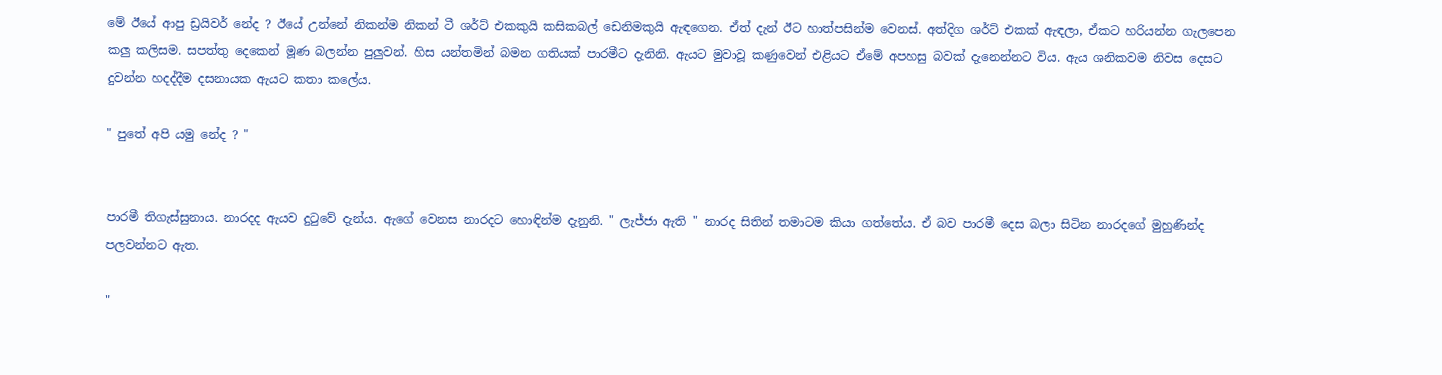මේ ඊයේ ආපු ඩ්‍රයිවර් නේද ? ඊයේ උන්නේ නිකන්ම නිකන් ටී ශර්ට් එකකුයි කසිකබල් ඩෙනිමකුයි ඇඳගෙන. ඒත් දැන් ඊට හාත්පසින්ම වෙනස්. අත්දිග ශර්ට් එකක් ඇඳලා, ඒකට හරියන්න ගැලපෙන කලු කලිසම. සපත්තු දෙකෙන් මූණ බලන්න පුලුවන්. හිස යන්තමින් බමන ගතියක් පාරමීට දැනිනි. ඇයට මුවාවූ කණුවෙන් එළියට ඒමේ අපහසු බවක් දැනෙන්නට විය. ඇය ශනිකවම නිවස දෙසට දුවන්න හදද්දීම දසනායක ඇයට කතා කලේය.

" පුතේ අපි යමු නේද ? "


පාරමී තිගැස්සුනාය. නාරදද ඇයව දුටුවේ දැන්ය. ඇගේ වෙනස නාරදට හොඳින්ම දැනුනි. " ලැජ්ජා ඇති " නාරද සිතින් තමාටම කියා ගත්තේය. ඒ බව පාරමී දෙස බලා සිටින නාරදගේ මුහුණින්ද පලවන්නට ඇත.

"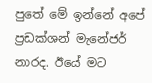පුතේ මේ ඉන්නේ අපේ ප්‍රඩක්ශන් මැනේජර් නාරද. ඊයේ මට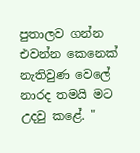පුතාලව ගන්න එවන්න කෙනෙක් නැතිවුණ වෙලේ නාරද තමයි මට උදවු කළේ. "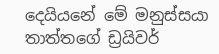දෙයියනේ මේ මනුස්සයා තාත්තගේ ඩ්‍රයිවර්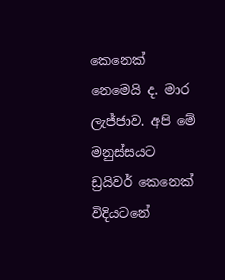කෙනෙක් නෙමෙයි ද. මාර ලැජ්ජාව. අපි මේ මනුස්සයට ඩ්‍රයිවර් කෙනෙක් විදියටනේ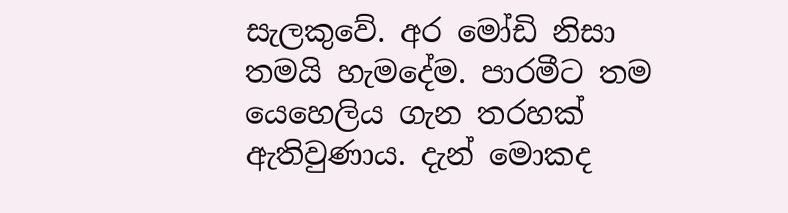සැලකුවේ. අර මෝඩි නිසා තමයි හැමදේම. පාරමීට තම යෙහෙලිය ගැන තරහක් ඇතිවුණාය. දැන් මොකද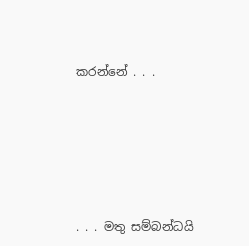කරන්නේ . . .







. . . මතු සම්බන්ධයි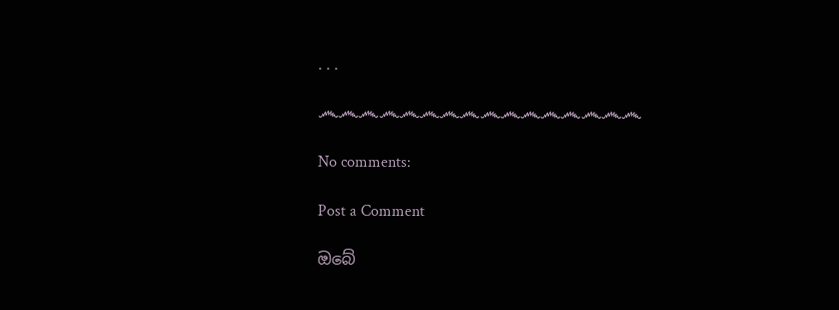. . .

෴෴෴෴෴෴෴෴෴෴෴෴෴෴෴෴

No comments:

Post a Comment

ඔබේ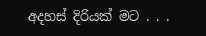අදහස් දිරියක් මට . . .